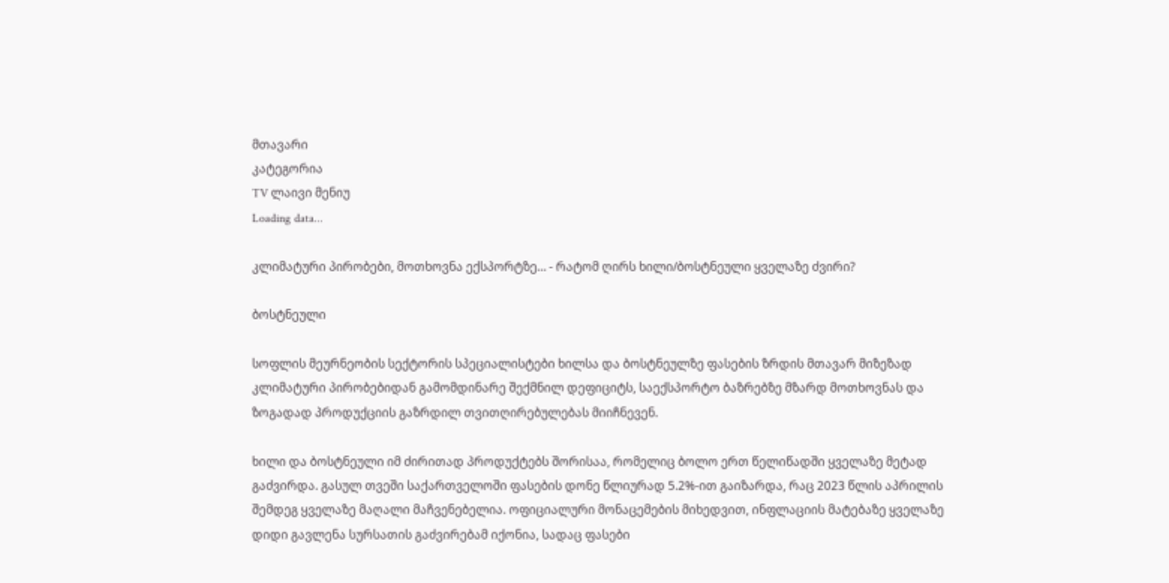მთავარი
კატეგორია
TV ლაივი მენიუ
Loading data...

კლიმატური პირობები, მოთხოვნა ექსპორტზე… - რატომ ღირს ხილი/ბოსტნეული ყველაზე ძვირი?

ბოსტნეული

სოფლის მეურნეობის სექტორის სპეციალისტები ხილსა და ბოსტნეულზე ფასების ზრდის მთავარ მიზეზად კლიმატური პირობებიდან გამომდინარე შექმნილ დეფიციტს, საექსპორტო ბაზრებზე მზარდ მოთხოვნას და ზოგადად პროდუქციის გაზრდილ თვითღირებულებას მიიჩნევენ.

ხილი და ბოსტნეული იმ ძირითად პროდუქტებს შორისაა, რომელიც ბოლო ერთ წელიწადში ყველაზე მეტად გაძვირდა. გასულ თვეში საქართველოში ფასების დონე წლიურად 5.2%-ით გაიზარდა, რაც 2023 წლის აპრილის შემდეგ ყველაზე მაღალი მაჩვენებელია. ოფიციალური მონაცემების მიხედვით, ინფლაციის მატებაზე ყველაზე დიდი გავლენა სურსათის გაძვირებამ იქონია, სადაც ფასები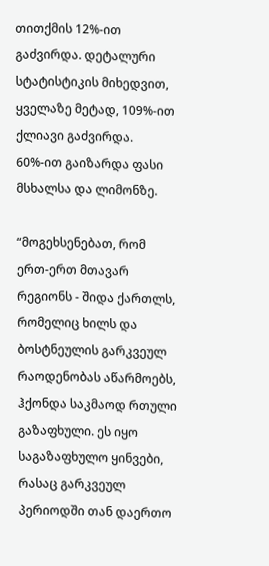თითქმის 12%-ით გაძვირდა. დეტალური სტატისტიკის მიხედვით, ყველაზე მეტად, 109%-ით ქლიავი გაძვირდა. 60%-ით გაიზარდა ფასი მსხალსა და ლიმონზე.

“მოგეხსენებათ, რომ ერთ-ერთ მთავარ რეგიონს - შიდა ქართლს, რომელიც ხილს და ბოსტნეულის გარკვეულ რაოდენობას აწარმოებს, ჰქონდა საკმაოდ რთული გაზაფხული. ეს იყო საგაზაფხულო ყინვები, რასაც გარკვეულ პერიოდში თან დაერთო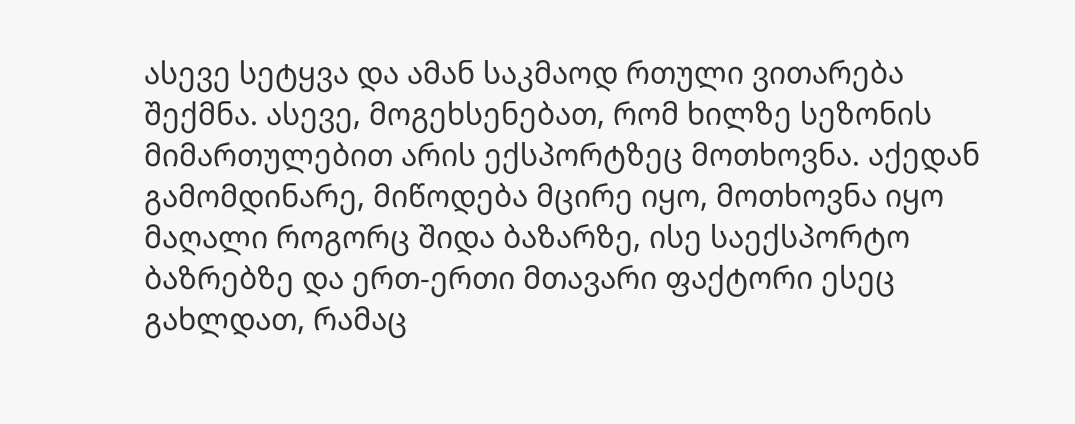ასევე სეტყვა და ამან საკმაოდ რთული ვითარება შექმნა. ასევე, მოგეხსენებათ, რომ ხილზე სეზონის მიმართულებით არის ექსპორტზეც მოთხოვნა. აქედან გამომდინარე, მიწოდება მცირე იყო, მოთხოვნა იყო მაღალი როგორც შიდა ბაზარზე, ისე საექსპორტო ბაზრებზე და ერთ-ერთი მთავარი ფაქტორი ესეც გახლდათ, რამაც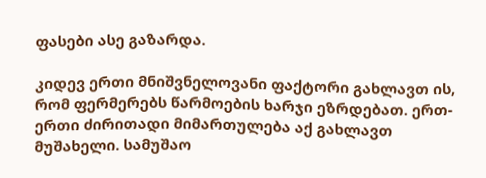ფასები ასე გაზარდა.

კიდევ ერთი მნიშვნელოვანი ფაქტორი გახლავთ ის, რომ ფერმერებს წარმოების ხარჯი ეზრდებათ. ერთ-ერთი ძირითადი მიმართულება აქ გახლავთ მუშახელი. სამუშაო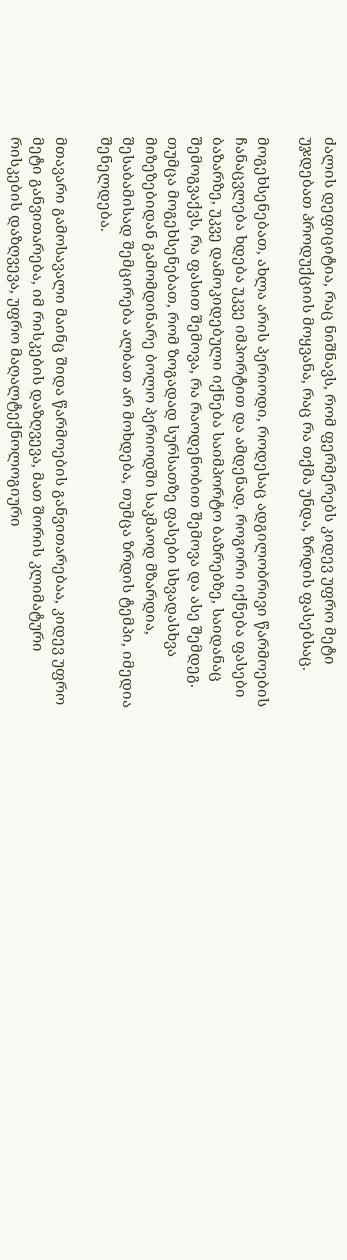ძალის დეფიციტია, რაც ნიშნავს, რომ ფერმერებს კიდევ უფრო მეტი უჯდებათ პროდუქციის მოყვანა, რაც რა თქმა უნდა, ზრდის ფასებსაც.

მოგეხსენებათ, ახლა არის პერიოდი, როდესაც ადგილობრივი წარმოების ჩანაცვლება ხდება უკვე იმპორტით და ამდენად, როგორი იქნება ფასები ბაზარზე, უკვე დამოკიდებული იქნება საიმპორტო ბაზრებზე, საიდანაც შემოგვაქვს, რა ფასით შემოვა, რა რაოდენობით შემოვა და ასე შემდეგ. თუმცა მოგეხსენებათ, რომ ზოგადად სურსათზე ფასები სხვადასხვა მიზეზებიდან გამომდინარე ბოლო პერიოდში საკმაოდ მზარდია, შესაბამისად შემცირება ალბათ არ მოხდება, თუმცა ზრდის ტემპი, იმედია შენელდება.

მთავარი გამოსავალი მაინც შიდა წარმოების განვითარებაა, კიდევ უფრო მეტი განვითარება, იმ რისკების დაზღვევა, მათ შორის კლიმატური რისკების დაზღვევა, უფრო მაღალტექნოლოგიური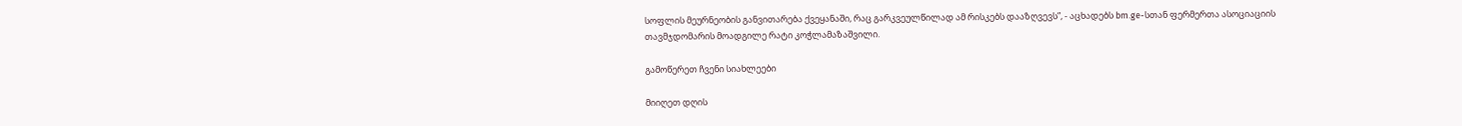სოფლის მეურნეობის განვითარება ქვეყანაში, რაც გარკვეულწილად ამ რისკებს დააზღვევს”, - აცხადებს bm.ge-სთან ფერმერთა ასოციაციის თავმჯდომარის მოადგილე რატი კოჭლამაზაშვილი.

გამოწერეთ ჩვენი სიახლეები

მიიღეთ დღის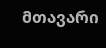მთავარი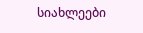სიახლეები